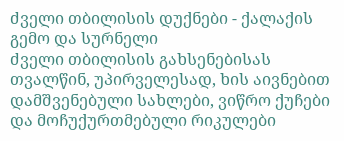ძველი თბილისის დუქნები - ქალაქის გემო და სურნელი
ძველი თბილისის გახსენებისას თვალწინ, უპირველესად, ხის აივნებით დამშვენებული სახლები, ვიწრო ქუჩები და მოჩუქურთმებული რიკულები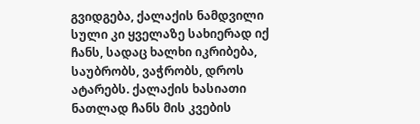გვიდგება, ქალაქის ნამდვილი სული კი ყველაზე სახიერად იქ ჩანს, სადაც ხალხი იკრიბება, საუბრობს, ვაჭრობს, დროს ატარებს. ქალაქის ხასიათი ნათლად ჩანს მის კვების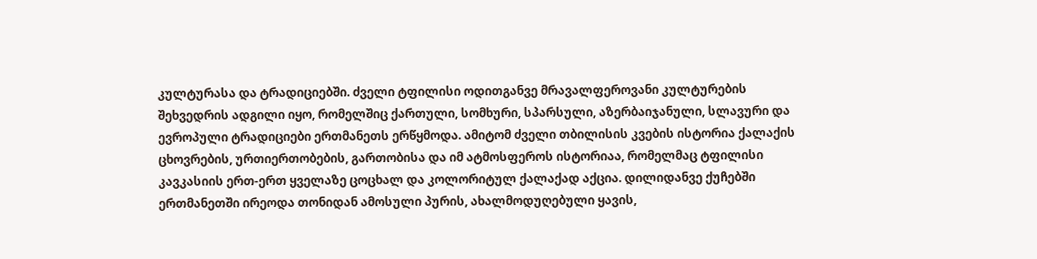კულტურასა და ტრადიციებში. ძველი ტფილისი ოდითგანვე მრავალფეროვანი კულტურების შეხვედრის ადგილი იყო, რომელშიც ქართული, სომხური, სპარსული, აზერბაიჯანული, სლავური და ევროპული ტრადიციები ერთმანეთს ერწყმოდა. ამიტომ ძველი თბილისის კვების ისტორია ქალაქის ცხოვრების, ურთიერთობების, გართობისა და იმ ატმოსფეროს ისტორიაა, რომელმაც ტფილისი კავკასიის ერთ-ერთ ყველაზე ცოცხალ და კოლორიტულ ქალაქად აქცია. დილიდანვე ქუჩებში ერთმანეთში ირეოდა თონიდან ამოსული პურის, ახალმოდუღებული ყავის,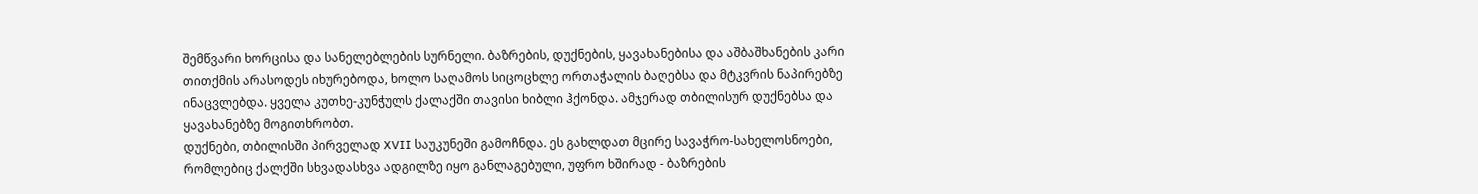შემწვარი ხორცისა და სანელებლების სურნელი. ბაზრების, დუქნების, ყავახანებისა და აშბაშხანების კარი თითქმის არასოდეს იხურებოდა, ხოლო საღამოს სიცოცხლე ორთაჭალის ბაღებსა და მტკვრის ნაპირებზე ინაცვლებდა. ყველა კუთხე-კუნჭულს ქალაქში თავისი ხიბლი ჰქონდა. ამჯერად თბილისურ დუქნებსა და ყავახანებზე მოგითხრობთ.
დუქნები, თბილისში პირველად XVII საუკუნეში გამოჩნდა. ეს გახლდათ მცირე სავაჭრო-სახელოსნოები, რომლებიც ქალქში სხვადასხვა ადგილზე იყო განლაგებული, უფრო ხშირად - ბაზრების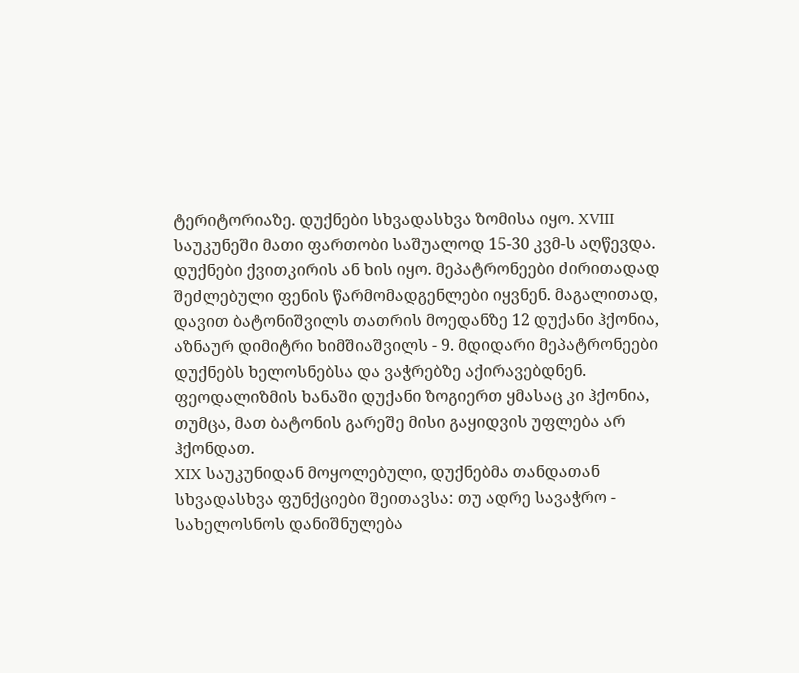ტერიტორიაზე. დუქნები სხვადასხვა ზომისა იყო. XVIII საუკუნეში მათი ფართობი საშუალოდ 15-30 კვმ-ს აღწევდა. დუქნები ქვითკირის ან ხის იყო. მეპატრონეები ძირითადად შეძლებული ფენის წარმომადგენლები იყვნენ. მაგალითად, დავით ბატონიშვილს თათრის მოედანზე 12 დუქანი ჰქონია, აზნაურ დიმიტრი ხიმშიაშვილს - 9. მდიდარი მეპატრონეები დუქნებს ხელოსნებსა და ვაჭრებზე აქირავებდნენ. ფეოდალიზმის ხანაში დუქანი ზოგიერთ ყმასაც კი ჰქონია, თუმცა, მათ ბატონის გარეშე მისი გაყიდვის უფლება არ ჰქონდათ.
XIX საუკუნიდან მოყოლებული, დუქნებმა თანდათან სხვადასხვა ფუნქციები შეითავსა: თუ ადრე სავაჭრო - სახელოსნოს დანიშნულება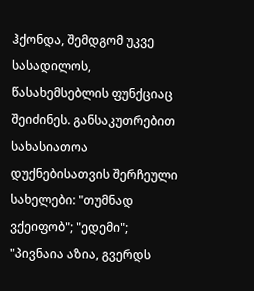ჰქონდა, შემდგომ უკვე სასადილოს, წასახემსებლის ფუნქციაც შეიძინეს. განსაკუთრებით სახასიათოა დუქნებისათვის შერჩეული სახელები: "თუმნად ვქეიფობ"; "ედემი"; "პივნაია აზია, გვერდს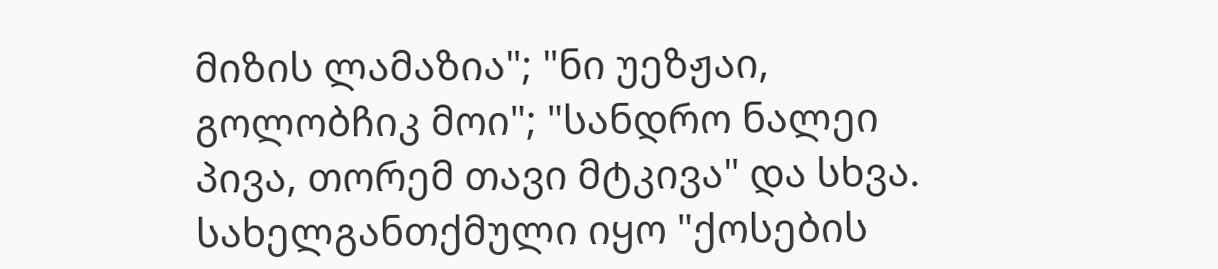მიზის ლამაზია"; "ნი უეზჟაი, გოლობჩიკ მოი"; "სანდრო ნალეი პივა, თორემ თავი მტკივა" და სხვა. სახელგანთქმული იყო "ქოსების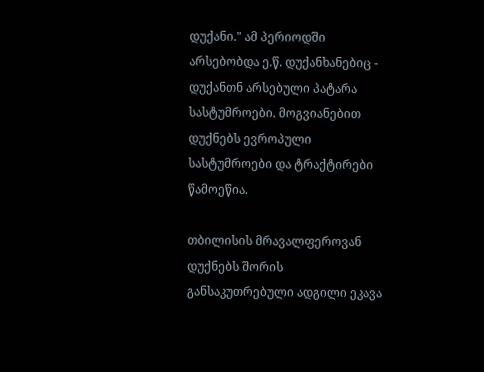დუქანი." ამ პერიოდში არსებობდა ე.წ. დუქანხანებიც - დუქანთნ არსებული პატარა სასტუმროები. მოგვიანებით დუქნებს ევროპული სასტუმროები და ტრაქტირები წამოეწია.

თბილისის მრავალფეროვან დუქნებს შორის განსაკუთრებული ადგილი ეკავა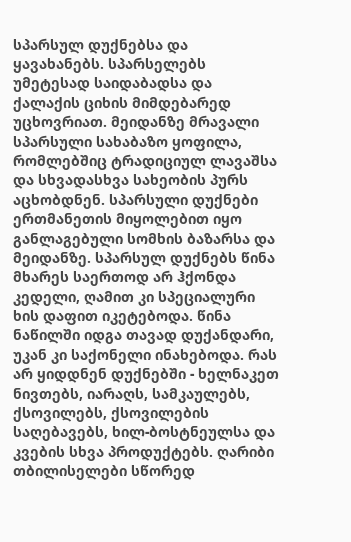სპარსულ დუქნებსა და ყავახანებს. სპარსელებს უმეტესად საიდაბადსა და ქალაქის ციხის მიმდებარედ უცხოვრიათ. მეიდანზე მრავალი სპარსული სახაბაზო ყოფილა, რომლებშიც ტრადიციულ ლავაშსა და სხვადასხვა სახეობის პურს აცხობდნენ. სპარსული დუქნები ერთმანეთის მიყოლებით იყო განლაგებული სომხის ბაზარსა და მეიდანზე. სპარსულ დუქნებს წინა მხარეს საერთოდ არ ჰქონდა კედელი, ღამით კი სპეციალური ხის დაფით იკეტებოდა. წინა ნაწილში იდგა თავად დუქანდარი, უკან კი საქონელი ინახებოდა. რას არ ყიდდნენ დუქნებში - ხელნაკეთ ნივთებს, იარაღს, სამკაულებს, ქსოვილებს, ქსოვილების საღებავებს, ხილ-ბოსტნეულსა და კვების სხვა პროდუქტებს. ღარიბი თბილისელები სწორედ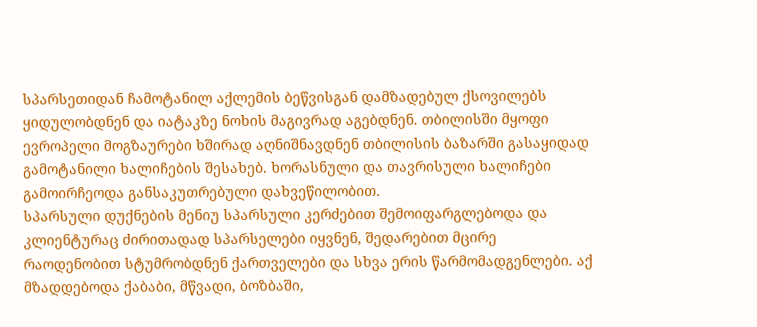სპარსეთიდან ჩამოტანილ აქლემის ბეწვისგან დამზადებულ ქსოვილებს ყიდულობდნენ და იატაკზე ნოხის მაგივრად აგებდნენ. თბილისში მყოფი ევროპელი მოგზაურები ხშირად აღნიშნავდნენ თბილისის ბაზარში გასაყიდად გამოტანილი ხალიჩების შესახებ. ხორასნული და თავრისული ხალიჩები გამოირჩეოდა განსაკუთრებული დახვეწილობით.
სპარსული დუქნების მენიუ სპარსული კერძებით შემოიფარგლებოდა და კლიენტურაც ძირითადად სპარსელები იყვნენ, შედარებით მცირე რაოდენობით სტუმრობდნენ ქართველები და სხვა ერის წარმომადგენლები. აქ მზადდებოდა ქაბაბი, მწვადი, ბოზბაში,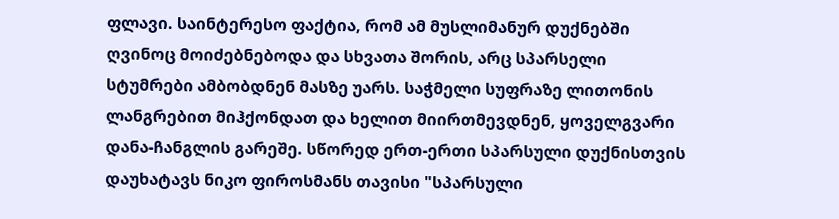ფლავი. საინტერესო ფაქტია, რომ ამ მუსლიმანურ დუქნებში ღვინოც მოიძებნებოდა და სხვათა შორის, არც სპარსელი სტუმრები ამბობდნენ მასზე უარს. საჭმელი სუფრაზე ლითონის ლანგრებით მიჰქონდათ და ხელით მიირთმევდნენ, ყოველგვარი დანა-ჩანგლის გარეშე. სწორედ ერთ-ერთი სპარსული დუქნისთვის დაუხატავს ნიკო ფიროსმანს თავისი "სპარსული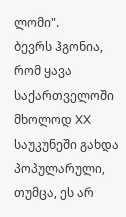ლომი".
ბევრს ჰგონია, რომ ყავა საქართველოში მხოლოდ XX საუკუნეში გახდა პოპულარული, თუმცა, ეს არ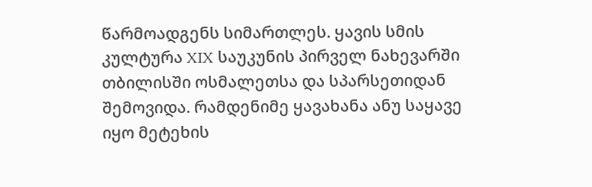წარმოადგენს სიმართლეს. ყავის სმის კულტურა XIX საუკუნის პირველ ნახევარში თბილისში ოსმალეთსა და სპარსეთიდან შემოვიდა. რამდენიმე ყავახანა ანუ საყავე იყო მეტეხის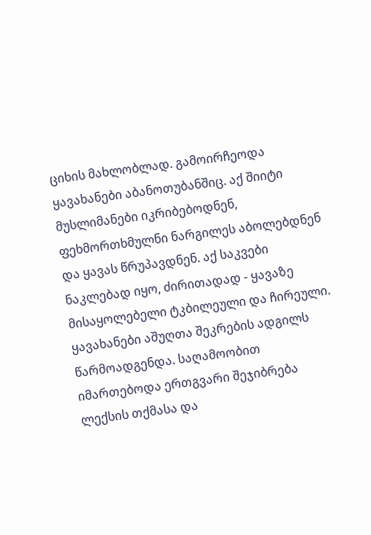ციხის მახლობლად. გამოირჩეოდა ყავახანები აბანოთუბანშიც. აქ შიიტი მუსლიმანები იკრიბებოდნენ, ფეხმორთხმულნი ნარგილეს აბოლებდნენ და ყავას წრუპავდნენ. აქ საკვები ნაკლებად იყო, ძირითადად - ყავაზე მისაყოლებელი ტკბილეული და ჩირეული. ყავახანები აშუღთა შეკრების ადგილს წარმოადგენდა. საღამოობით იმართებოდა ერთგვარი შეჯიბრება ლექსის თქმასა და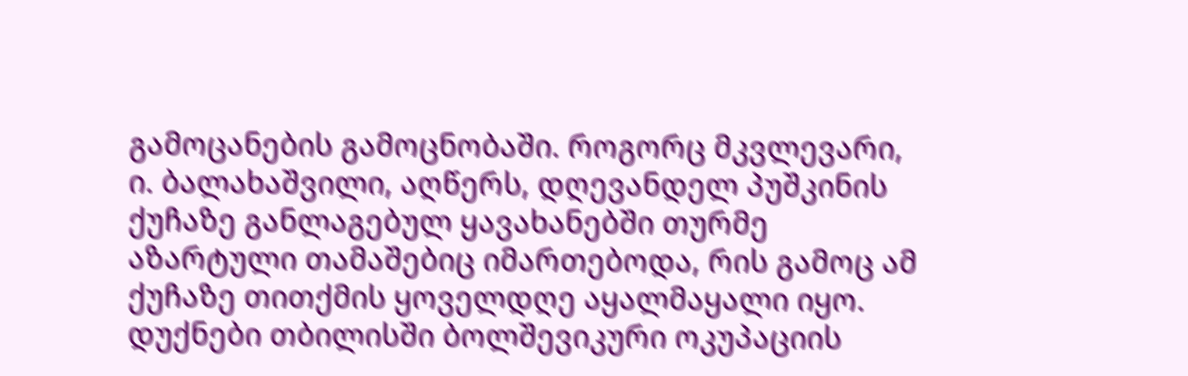გამოცანების გამოცნობაში. როგორც მკვლევარი, ი. ბალახაშვილი, აღწერს, დღევანდელ პუშკინის ქუჩაზე განლაგებულ ყავახანებში თურმე აზარტული თამაშებიც იმართებოდა, რის გამოც ამ ქუჩაზე თითქმის ყოველდღე აყალმაყალი იყო.
დუქნები თბილისში ბოლშევიკური ოკუპაციის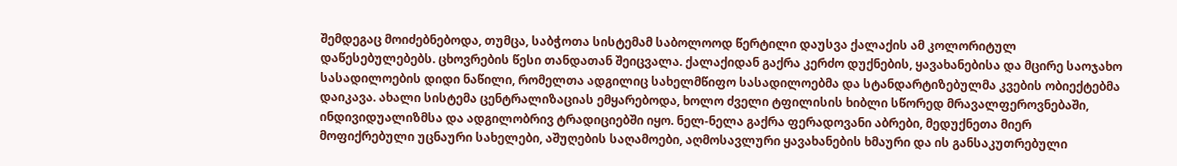შემდეგაც მოიძებნებოდა, თუმცა, საბჭოთა სისტემამ საბოლოოდ წერტილი დაუსვა ქალაქის ამ კოლორიტულ დაწესებულებებს. ცხოვრების წესი თანდათან შეიცვალა. ქალაქიდან გაქრა კერძო დუქნების, ყავახანებისა და მცირე საოჯახო სასადილოების დიდი ნაწილი, რომელთა ადგილიც სახელმწიფო სასადილოებმა და სტანდარტიზებულმა კვების ობიექტებმა დაიკავა. ახალი სისტემა ცენტრალიზაციას ემყარებოდა, ხოლო ძველი ტფილისის ხიბლი სწორედ მრავალფეროვნებაში, ინდივიდუალიზმსა და ადგილობრივ ტრადიციებში იყო. ნელ-ნელა გაქრა ფერადოვანი აბრები, მედუქნეთა მიერ მოფიქრებული უცნაური სახელები, აშუღების საღამოები, აღმოსავლური ყავახანების ხმაური და ის განსაკუთრებული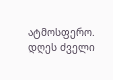ატმოსფერო.
დღეს ძველი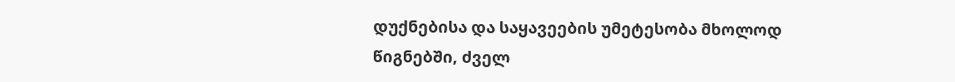დუქნებისა და საყავეების უმეტესობა მხოლოდ წიგნებში, ძველ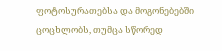ფოტოსურათებსა და მოგონებებში ცოცხლობს, თუმცა სწორედ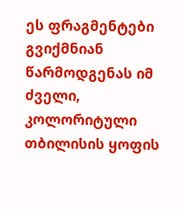ეს ფრაგმენტები გვიქმნიან წარმოდგენას იმ ძველი, კოლორიტული თბილისის ყოფის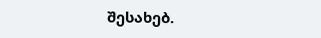შესახებ.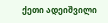ქეთი ადეიშვილი